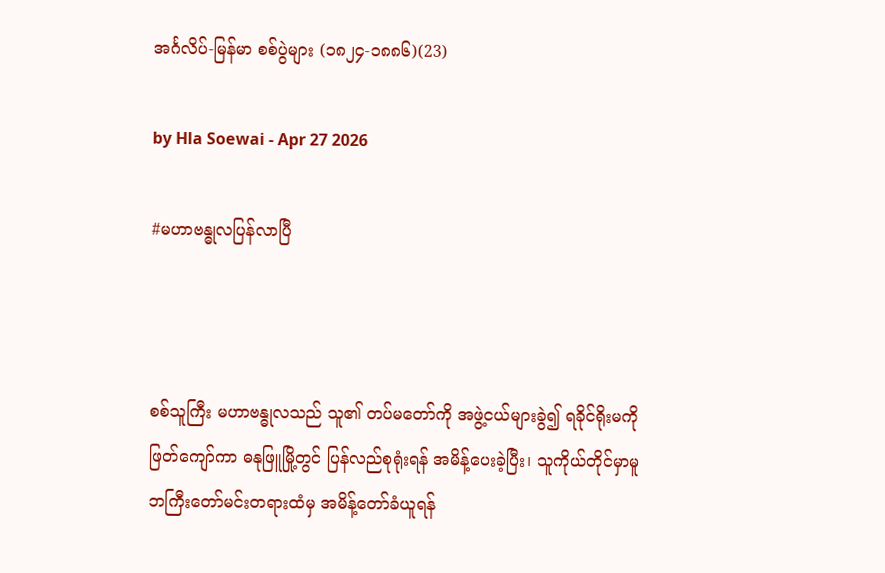အင်္ဂလိပ်-မြန်မာ စစ်ပွဲများ (၁၈၂၄-၁၈၈၆)(23)

by Hla Soewai - Apr 27 2026

#မဟာဗန္ဓုလပြန်လာပြီ



စစ်သူကြီး မဟာဗန္ဓုလသည် သူ၏ တပ်မတော်ကို အဖွဲ့ငယ်များခွဲ၍ ရခိုင်ရိုးမကို ဖြတ်ကျော်ကာ ဓနုဖြူမြို့တွင် ပြန်လည်စုရုံးရန် အမိန့်ပေးခဲ့ပြီး၊ သူကိုယ်တိုင်မှာမူ ဘကြီးတော်မင်းတရားထံမှ အမိန့်တော်ခံယူရန်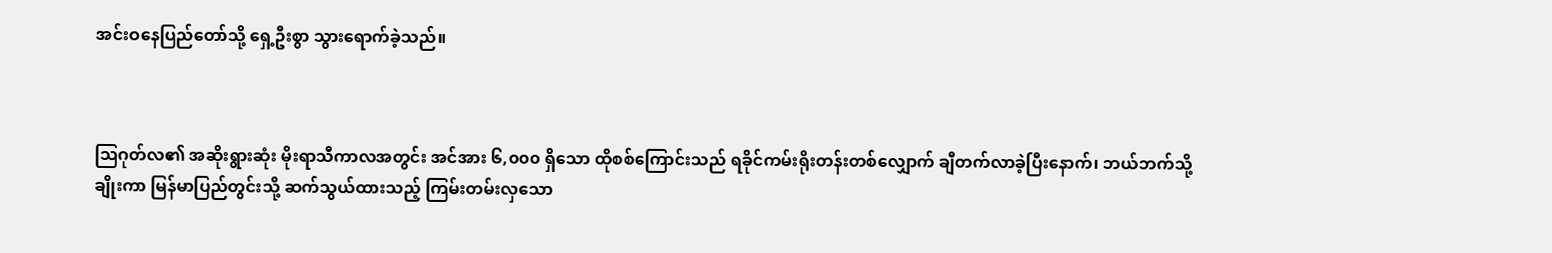အင်းဝနေပြည်တော်သို့ ရှေ့ဦးစွာ သွားရောက်ခဲ့သည်။



ဩဂုတ်လ၏ အဆိုးရွားဆုံး မိုးရာသီကာလအတွင်း အင်အား ၆,၀၀၀ ရှိသော ထိုစစ်ကြောင်းသည် ရခိုင်ကမ်းရိုးတန်းတစ်လျှောက် ချီတက်လာခဲ့ပြီးနောက်၊ ဘယ်ဘက်သို့ ချိုးကာ မြန်မာပြည်တွင်းသို့ ဆက်သွယ်ထားသည့် ကြမ်းတမ်းလှသော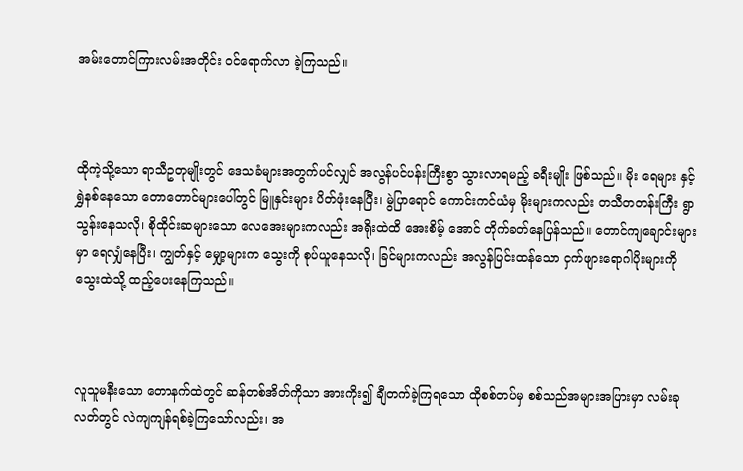အမ်းတောင်ကြားလမ်းအတိုင်း ဝင်ရောက်လာ ခဲ့ကြသည်။



ထိုကဲ့သို့သော ရာသီဥတုမျိုးတွင် ဒေသခံများအတွက်ပင်လျှင် အလွန်ပင်ပန်းကြီးစွာ သွားလာရမည့် ခရီးမျိုး ဖြစ်သည်။ မိုး ရေများ နှင့် ရွှဲနစ်နေသော တောတောင်များပေါ်တွင် မြူနှင်းများ ပိတ်ဖုံးနေပြီး၊ မွဲပြာရောင် ကောင်းကင်ယံမှ မိုးများကလည်း တသီတတန်းကြီး ရွာသွန်းနေသလို၊ စိုထိုင်းဆများသော လေအေးများကလည်း အရိုးထဲထိ အေးစိမ့် အောင် တိုက်ခတ်နေပြန်သည်။ တောင်ကျချောင်းများမှာ ရေလျှံနေပြီး၊ ကျွတ်နှင့် မျှော့များက သွေးကို စုပ်ယူနေသလို၊ ခြင်များကလည်း အလွန်ပြင်းထန်သော ငှက်ဖျားရောဂါပိုးများကို သွေးထဲသို့ ထည့်ပေးနေကြသည်။



လူသူမနီးသော တောနက်ထဲတွင် ဆန်တစ်အိတ်ကိုသာ အားကိုး၍ ချီတက်ခဲ့ကြရသော ထိုစစ်တပ်မှ စစ်သည်အများအပြားမှာ လမ်းခုလတ်တွင် လဲကျကျန်ရစ်ခဲ့ကြသော်လည်း၊ အ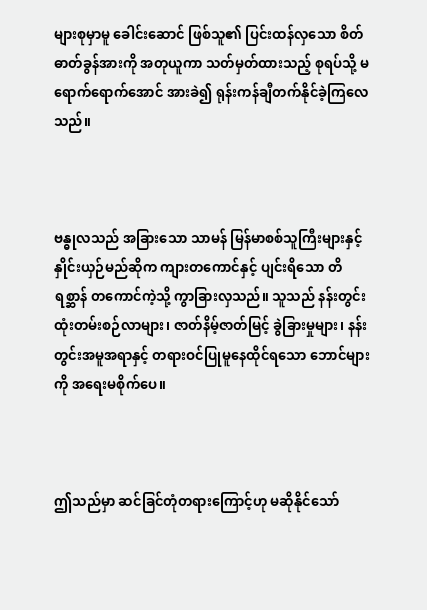များစုမှာမူ ခေါင်းဆောင် ဖြစ်သူ၏ ပြင်းထန်လှသော စိတ်ဓာတ်ခွန်အားကို အတုယူကာ သတ်မှတ်ထားသည့် စုရပ်သို့ မရောက်ရောက်အောင် အားခဲ၍ ရုန်းကန်ချီတက်နိုင်ခဲ့ကြလေသည်။



ဗန္ဓုလသည် အခြားသော သာမန် မြန်မာစစ်သူကြီးများနှင့် နှိုင်းယှဉ်မည်ဆိုက ကျားတကောင်နှင့် ပျင်းရိသော တိရစ္ဆာန် တကောင်ကဲ့သို့ ကွာခြားလှသည်။ သူသည် နန်းတွင်းထုံးတမ်းစဉ်လာများ၊ ဇာတ်နိမ့်ဇာတ်မြင့် ခွဲခြားမှုများ၊ နန်းတွင်းအမူအရာနှင့် တရားဝင်ပြုမူနေထိုင်ရသော ဘောင်များကို အရေးမစိုက်ပေ။



ဤသည်မှာ ဆင်ခြင်တုံတရားကြောင့်ဟု မဆိုနိုင်သော်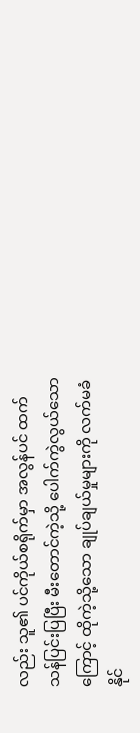လည်း သူ၏ ပင်ကိုယ်စရိုက်မှာ အလွန်ပင် ထက်သန်ပြင်းပြပြီး မီးတောင်ကဲ့သို့ ပေါက်ကွဲလွယ်သောကြောင့် ထိုကဲ့သို့သော ချုပ်ချယ်မှုများကို လက်မခံနိုင်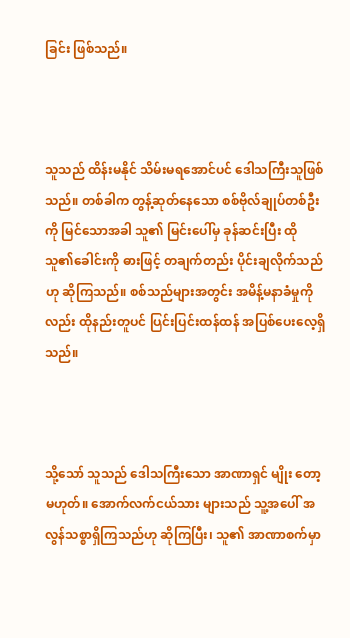ခြင်း ဖြစ်သည်။



သူသည် ထိန်းမနိုင် သိမ်းမရအောင်ပင် ဒေါသကြီးသူဖြစ်သည်။ တစ်ခါက တွန့်ဆုတ်နေသော စစ်ဗိုလ်ချုပ်တစ်ဦးကို မြင်သောအခါ သူ၏ မြင်းပေါ်မှ ခုန်ဆင်းပြီး ထိုသူ၏ခေါင်းကို ဓားဖြင့် တချက်တည်း ပိုင်းချလိုက်သည်ဟု ဆိုကြသည်။ စစ်သည်များအတွင်း အမိန့်မနာခံမှုကိုလည်း ထိုနည်းတူပင် ပြင်းပြင်းထန်ထန် အပြစ်ပေးလေ့ရှိသည်။



သို့သော် သူသည် ဒေါသကြီးသော အာဏာရှင် မျိုး‌ တော့ မဟုတ်။ အောက်လက်ငယ်သား များသည် သူ့အပေါ် အလွန်သစ္စာရှိကြသည်ဟု ဆိုကြပြီး၊ သူ၏ အာဏာစက်မှာ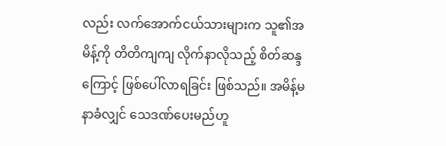လည်း လက်အောက်ငယ်သားများက သူ၏အမိန့်ကို တိတိကျကျ လိုက်နာလိုသည့် စိတ်ဆန္ဒကြောင့် ဖြစ်ပေါ်လာရခြင်း ဖြစ်သည်။ အမိန့်မနာခံလျှင် သေဒဏ်ပေးမည်ဟူ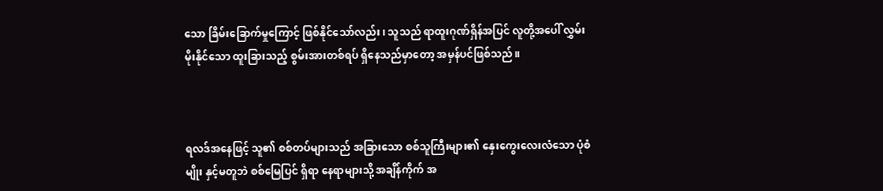သော ခြိမ်းခြောက်မှုကြောင့် ဖြစ်နိုင်သော်လည်း၊ သူသည် ရာထူးဂုဏ်ရှိန်အပြင် လူတို့အပေါ် လွှမ်းမိုးနိုင်သော ထူးခြားသည့် စွမ်းအားတစ်ရပ် ရှိနေသည်မှာတော့ အမှန်ပင်ဖြစ်သည်။



ရလဒ်အနေဖြင့် သူ၏ စစ်တပ်များသည် အခြားသော စစ်သူကြီးများ၏ နှေးကွေးလေးလံသော ပုံစံမျိုး နှင့်မတူဘဲ စစ်မြေပြင် ရှိရာ နေရာများသို့ အချိန်ကိုက် အ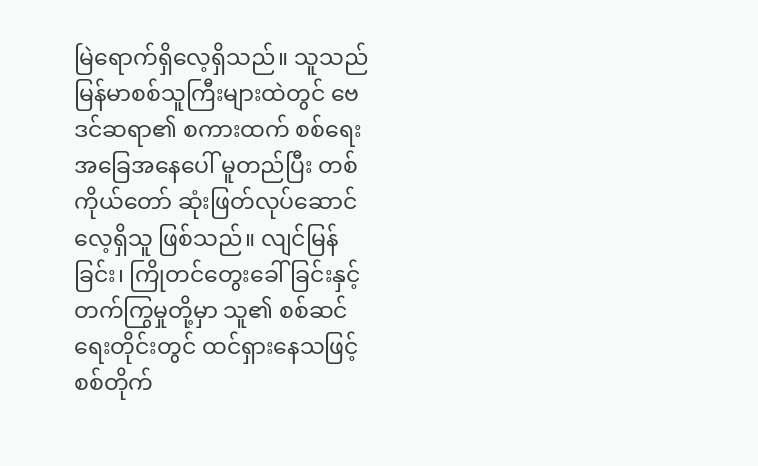မြဲရောက်ရှိလေ့ရှိသည်။ သူသည် မြန်မာစစ်သူကြီးများထဲတွင် ဗေဒင်ဆရာ၏ စကားထက် စစ်ရေးအခြေအနေပေါ် မူတည်ပြီး တစ်ကိုယ်တော် ဆုံးဖြတ်လုပ်ဆောင်လေ့ရှိသူ ဖြစ်သည်။ လျင်မြန်ခြင်း၊ ကြိုတင်တွေးခေါ်ခြင်းနှင့် တက်ကြွမှုတို့မှာ သူ၏ စစ်ဆင်ရေးတိုင်းတွင် ထင်ရှားနေသဖြင့် စစ်တိုက်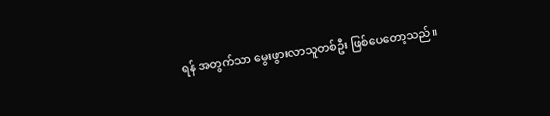ရန် အတွက်သာ မွေးဖွားလာသူတစ်ဦး ဖြစ်ပေတော့သည်။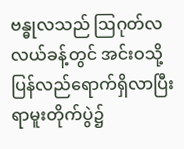ဗန္ဓုလသည် ဩဂုတ်လလယ်ခန့်တွင် အင်းဝသို့ ပြန်လည်ရောက်ရှိလာပြီး ရာမူးတိုက်ပွဲ၌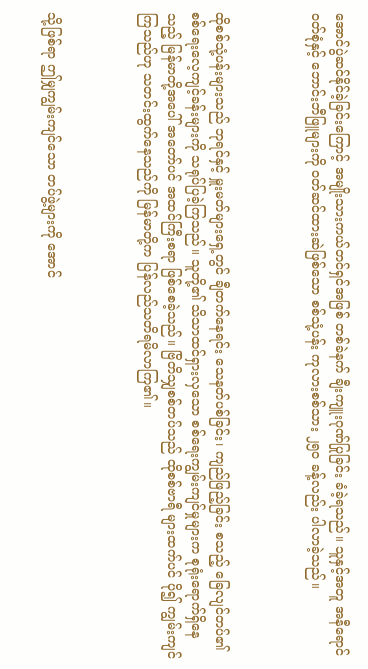အောင်ပွဲဆင်နိုင်ခဲ့ခြင်းကြောင့် အမျိုးသားကယ်တင်ရှင်အဖြစ် တစ်ခဲနက် ချီးကျူးဂုဏ်ပြုခြင်း ခံခဲ့ရသည်။ သူနှင့်အတူ အနီရောင်ဝတ်စုံနှင့် ဘောင်းဘီဖြူများကို ဝတ်ဆင်ထားဆဲဖြစ်သော စစ်သုံ့ပန်း ကုလားစစ်သား ၂၅၀ ခန့်လည်း ပါလာခဲ့သည်။



ထိုစစ်သုံ့ပန်းများသည် ဘုရင်နှင့် မှူးမတ်များရှေ့တွင် ချီတက်နေရင်း သေနတ်ပစ်ခြင်း၊ ကျည်ဖြည့်ခြင်း စသည့် ခြေလျင်တပ်၏ စစ်ရေးလေ့ကျင့်ခန်းများကို သရုပ်ပြခဲ့ကြသည်။ သူတို့၏ သိသာထင်ရှားလှသော စစ်ရေးကျွမ်းကျင်မှုများက စုရုံးရောက်ရှိနေသည့် မြန်မာတို့အပေါ် အတော်ပင် အထင်ကြီးစရာ ဖြစ်စေခဲ့သည်။ ဗြိတိသျှစစ်တပ်သည် ထိုစစ်ဗာရီ များထက်ပင် ပို၍ ကျွမ်းကျင်ကြသည်ဟု သတင်းထွက်နေသည်ကို မြန်မာတို့က ပြန်လည်သတိရမိလာကြ၏။



သို့ဖြစ်ရာ ဤမျှကျွမ်းကျင်သော တပ်ဖွဲ့များကို အောင်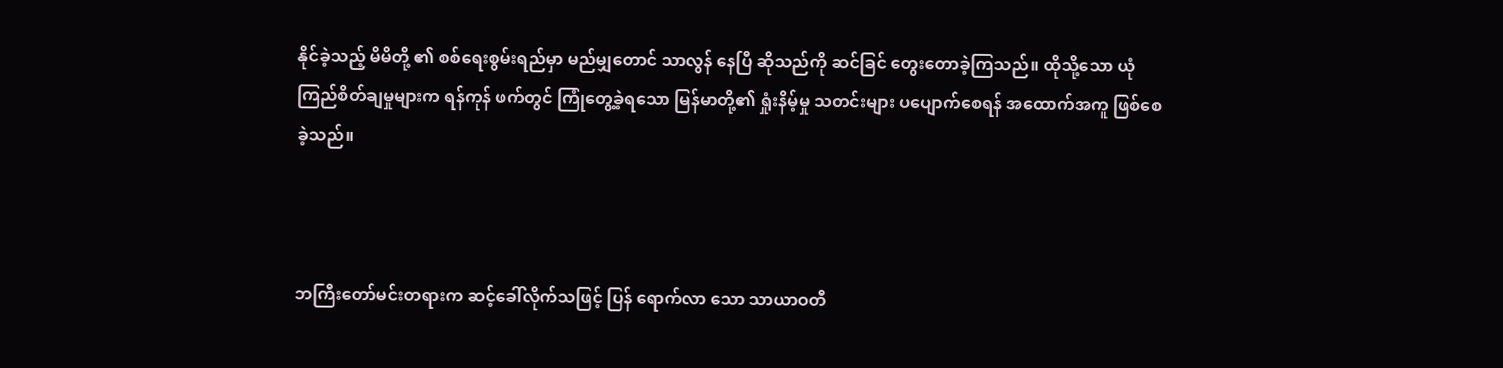နိုင်ခဲ့သည့် မိမိတို့ ၏ စစ်ရေးစွမ်းရည်မှာ မည်မျှတောင် သာလွန် နေပြီ ဆိုသည်ကို ဆင်ခြင် တွေးတောခဲ့ကြသည်။ ထိုသို့သော ယုံကြည်စိတ်ချမှုများက ရန်ကုန် ဖက်တွင် ကြုံတွေ့ခဲ့ရသော မြန်မာတို့၏ ရှုံးနိမ့်မှု သတင်းများ ပပျောက်စေရန် အထောက်အကူ ဖြစ်စေခဲ့သည်။



ဘကြီးတော်မင်းတရားက ဆင့်ခေါ်လိုက်သဖြင့် ပြန် ရောက်လာ‌ သော သာယာဝတီ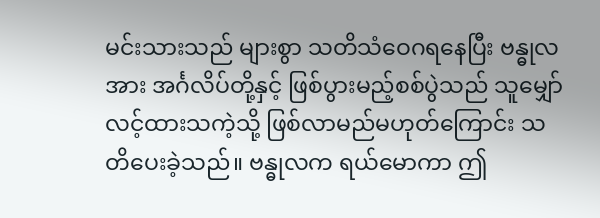မင်းသားသည် များစွာ သတိသံဝေဂရနေပြီး ဗန္ဓုလအား အင်္ဂလိပ်တို့နှင့် ဖြစ်ပွားမည့်စစ်ပွဲသည် သူမျှော်လင့်ထားသကဲ့သို့ ဖြစ်လာမည်မဟုတ်ကြောင်း သတိပေးခဲ့သည်။ ဗန္ဓုလက ရယ်မောကာ ဤ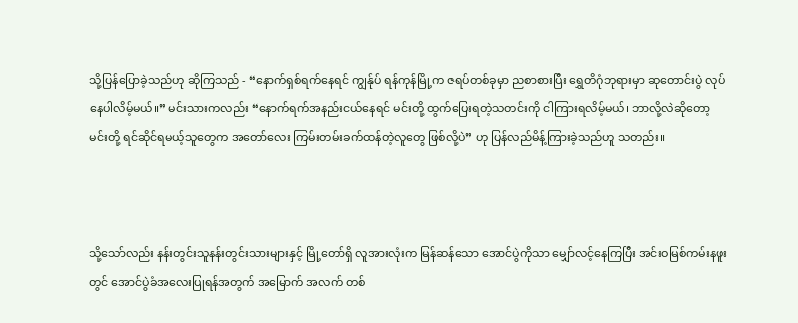သို့ပြန်ပြောခဲ့သည်ဟု ဆိုကြသည် - “နောက်ရှစ်ရက်နေရင် ကျွန်ုပ် ရန်ကုန်မြို့က ဇရပ်တစ်ခုမှာ ညစာစားပြီး ရွှေတိဂုံဘုရားမှာ ဆုတောင်းပွဲ လုပ်နေပါလိမ့်မယ်။” မင်းသားကလည်း “နောက်ရက်အနည်းငယ်နေရင် မင်းတို့ ထွက်ပြေးရတဲ့သတင်းကို ငါကြားရလိမ့်မယ်၊ ဘာလို့လဲဆိုတော့ မင်းတို့ ရင်ဆိုင်ရမယ့်သူတွေက အတော်လေး ကြမ်းတမ်းခက်ထန်တဲ့လူတွေ ဖြစ်လို့ပဲ” ဟု ပြန်လည်မိန့်ကြားခဲ့သည်ဟူ သတည်း။



သို့သော်လည်း နန်းတွင်းသူနန်းတွင်းသားများနှင့် မြို့တော်ရှိ လူအားလုံးက မြန်ဆန်သော အောင်ပွဲကိုသာ မျှော်လင့်နေကြပြီး အင်းဝမြစ်ကမ်းနဖူးတွင် အောင်ပွဲခံအလေးပြုရန်အတွက် အမြောက် အလက် တစ်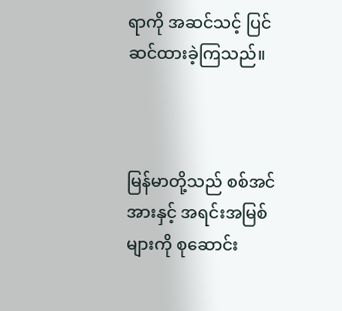ရာကို အဆင်သင့် ပြင်ဆင်ထားခဲ့ကြသည်။



မြန်မာတို့သည် စစ်အင်အားနှင့် အရင်းအမြစ်များကို စုဆောင်း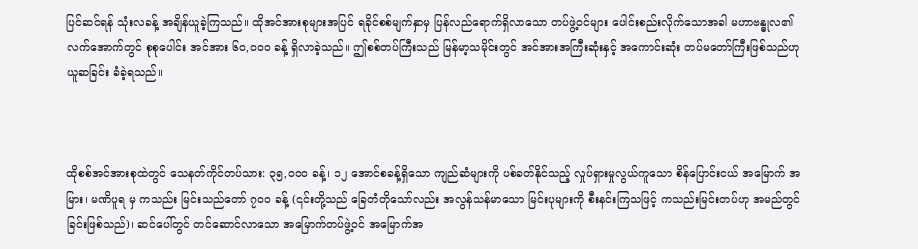ပြင်ဆင်ရန် သုံးလခန့် အချိန်ယူခဲ့ကြသည်။ ထိုအင်အားစုများအပြင် ရခိုင်စစ်မျက်နှာမှ ပြန်လည်ရောက်ရှိလာသော တပ်ဖွဲ့ဝင်များ ပေါင်းစည်းလိုက်သောအခါ မဟာဗန္ဓုလ၏ လက်အောက်တွင် စုစုပေါင်း အင်အား ၆၀,၀၀၀ ခန့် ရှိလာခဲ့သည်။ ဤစစ်တပ်ကြီးသည် မြန်မာ့သမိုင်းတွင် အင်အားအကြီးဆုံးနှင့် အကောင်းဆုံး တပ်မတော်ကြီးဖြစ်သည်ဟု ယူဆခြင်း ခံခဲ့ရသည်။



ထိုစစ်အင်အားစုထဲတွင် သေနတ်ကိုင်တပ်သား: ၃၅,၀၀၀ ခန့်၊ ၁၂ အောင်စခန့်ရှိသော ကျည်ဆံများကို ပစ်ခတ်နိုင်သည့် လှုပ်ရှားမှုလွယ်ကူသော စိန်ပြောင်းငယ် အမြောက် အမြား၊ မဏိပူရ မှ ကသည်း မြင်းသည်တော် ၇၀၀ ခန့် (၎င်းတို့သည် ခြေတံတိုသော်လည်း အလွန်သန်မာသော မြင်းပုများကို စီးနင်းကြသဖြင့် ကသည်းမြင်းတပ်ဟု အမည်တွင်ခြင်းဖြစ်သည်)၊ ဆင်ပေါ်တွင် တင်ဆောင်လာသော အမြောက်တပ်ဖွဲ့ဝင် အမြောက်အ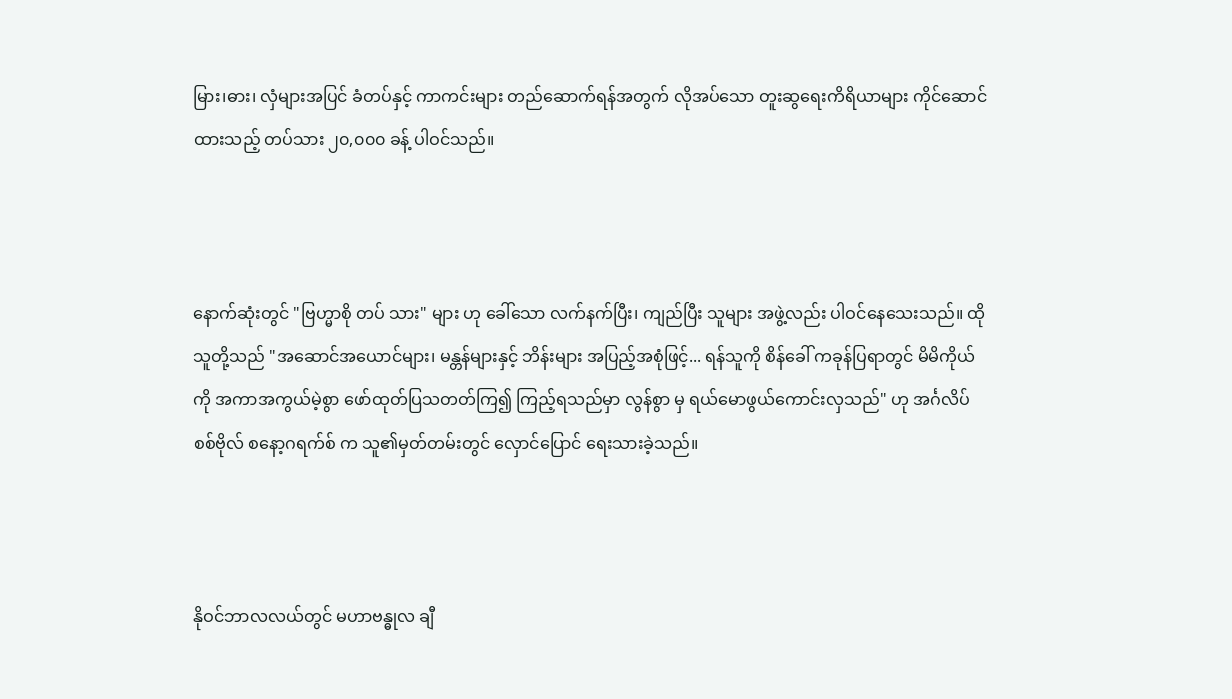မြား၊ဓား၊ လှံများအပြင် ခံတပ်နှင့် ကာကင်းများ တည်ဆောက်ရန်အတွက် လိုအပ်သော တူးဆွရေးကိရိယာများ ကိုင်ဆောင်ထားသည့် တပ်သား ၂၀,၀၀၀ ခန့် ပါဝင်သည်။



နောက်ဆုံးတွင် "ဗြဟ္မာစို တပ် သား" များ ဟု ခေါ်သော လက်နက်ပြီး၊ ကျည်ပြီး သူများ အဖွဲ့လည်း ပါဝင်နေသေးသည်။ ထိုသူတို့သည် "အဆောင်အယောင်များ၊ မန္တန်များနှင့် ဘိန်းများ အပြည့်အစုံဖြင့်... ရန်သူကို စိန်ခေါ် ကခုန်ပြရာတွင် မိမိကိုယ်ကို အကာအကွယ်မဲ့စွာ ဖော်ထုတ်ပြသတတ်ကြ၍ ကြည့်ရသည်မှာ လွန်စွာ မှ ရယ်မောဖွယ်ကောင်းလှသည်" ဟု အင်္ဂလိပ် စစ်ဗိုလ် စနော့ဂရက်စ် က သူ၏မှတ်တမ်းတွင် လှောင်ပြောင် ရေးသားခဲ့သည်။



နိုဝင်ဘာလလယ်တွင် မဟာဗန္ဓုလ ချီ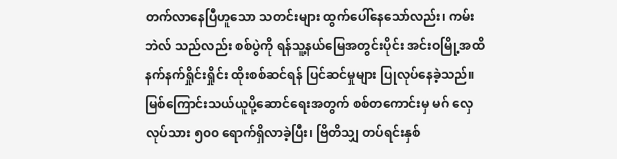တက်လာနေပြီဟူသော သတင်းများ ထွက်ပေါ်နေသော်လည်း၊ ကမ်းဘဲလ် သည်လည်း စစ်ပွဲကို ရန်သူ့နယ်မြေအတွင်းပိုင်း အင်းဝမြို့အထိ နက်နက်ရှိုင်းရှိုင်း ထိုးစစ်ဆင်ရန် ပြင်ဆင်မှုများ ပြုလုပ်နေခဲ့သည်။ မြစ်ကြောင်းသယ်ယူပို့ဆောင်ရေးအတွက် စစ်တကောင်းမှ မဂ် လှေလုပ်သား ၅၀၀ ရောက်ရှိလာခဲ့ပြီး၊ ဗြိတိသျှ တပ်ရင်းနှစ်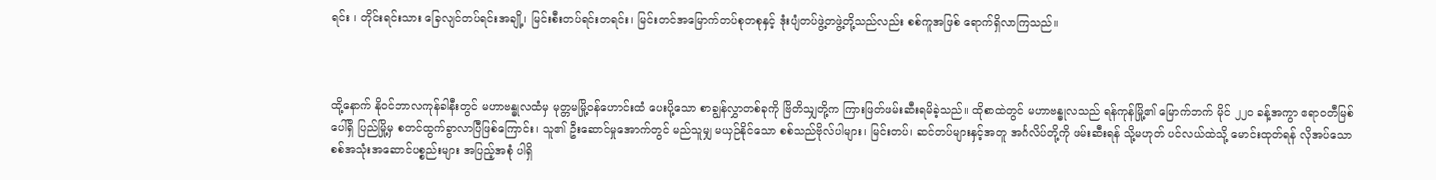ရင်း ၊ တိုင်းရင်းသား ခြေလျင်တပ်ရင်းအချို့၊ မြင်းစီးတပ်ရင်းတရင်း၊ မြင်းတင်အမြောက်တပ်စုတစုနှင့် ဒုံးပျံတပ်ဖွဲ့တဖွဲ့တို့သည်လည်း စစ်ကူအဖြစ် ရောက်ရှိလာကြသည်။



ထို့နောက် နိုဝင်ဘာလကုန်ခါနီးတွင် မဟာဗန္ဓုလထံမှ မုတ္တမမြို့ဝန်ဟောင်းထံ ပေးပို့သော စာချွန်လွှာတစ်ခုကို ဗြိတိသျှတို့က ကြားဖြတ်ဖမ်းဆီးရမိခဲ့သည်။ ထိုစာထဲတွင် မဟာဗန္ဓုလသည် ရန်ကုန်မြို့၏ မြောက်ဘက် မိုင် ၂၂၀ ခန့်အကွာ ဧရာဝတီမြစ်ပေါ်ရှိ ပြည်မြို့မှ စတင်ထွက်ခွာလာပြီဖြစ်ကြောင်း၊ သူ၏ ဦးဆောင်မှုအောက်တွင် မည်သူမျှ မယှဉ်နိုင်သော စစ်သည်ဗိုလ်ပါများ၊ မြင်းတပ်၊ ဆင်တပ်များနှင့်အတူ အင်္ဂလိပ်တို့ကို ဖမ်းဆီးရန် သို့မဟုတ် ပင်လယ်ထဲသို့ မောင်းထုတ်ရန် လိုအပ်သော စစ်အသုံးအဆောင်ပစ္စည်းများ အပြည့်အစုံ ပါရှိ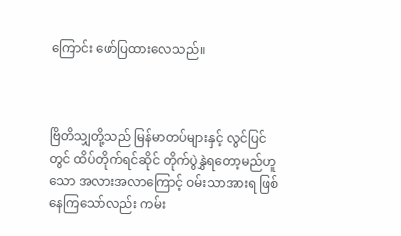ကြောင်း ဖော်ပြထားလေသည်။



ဗြိတိသျှတို့သည် မြန်မာတပ်များနှင့် လွင်ပြင်တွင် ထိပ်တိုက်ရင်ဆိုင် တိုက်ပွဲနွှဲရတော့မည်ဟူသော အလားအလာကြောင့် ဝမ်းသာအားရ ဖြစ်နေကြသော်လည်း ကမ်း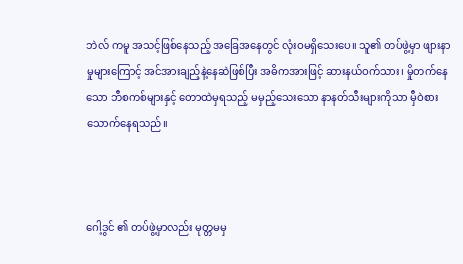ဘဲလ် ကမူ အသင့်ဖြစ်နေသည့် အခြေအနေတွင် လုံးဝမရှိသေးပေ။ သူ၏ တပ်ဖွဲ့မှာ ဖျားနာမှုများကြောင့် အင်အားချည့်နဲ့နေဆဲဖြစ်ပြီး အဓိကအားဖြင့် ဆားနယ်ဝက်သား၊ မှိုတက်နေသော ဘီစကစ်များနှင့် တောထဲမှရသည့် မမှည့်သေးသော နာနတ်သီးများကိုသာ မှီဝဲစားသောက်နေရသည်။



ဂေါ့ဒွင် ၏ တပ်ဖွဲ့မှာလည်း မုတ္တမမှ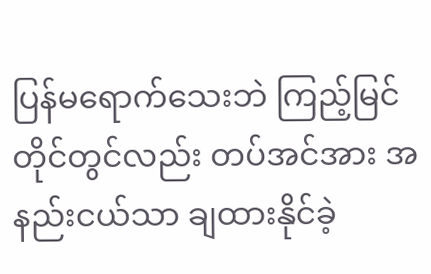ပြန်မရောက်သေးဘဲ ကြည့်မြင်တိုင်တွင်လည်း တပ်အင်အား အနည်းငယ်သာ ချထားနိုင်ခဲ့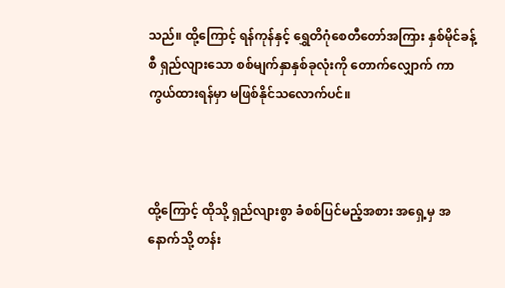သည်။ ထို့ကြောင့် ရန်ကုန်နှင့် ရွှေတိဂုံစေတီတော်အကြား နှစ်မိုင်ခန့်စီ ရှည်လျားသော စစ်မျက်နှာနှစ်ခုလုံးကို တောက်လျှောက် ကာကွယ်ထားရန်မှာ မဖြစ်နိုင်သလောက်ပင်။



ထို့ကြောင့် ထိုသို့ ရှည်လျားစွာ ခံစစ်ပြင်မည့်အစား အရှေ့မှ အနောက်သို့ တန်း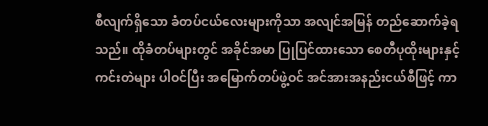စီလျက်ရှိသော ခံတပ်ငယ်လေးများကိုသာ အလျင်အမြန် တည်ဆောက်ခဲ့ရသည်။ ထိုခံတပ်များတွင် အခိုင်အမာ ပြုပြင်ထားသော စေတီပုထိုးများနှင့် ကင်းတဲများ ပါဝင်ပြီး အမြောက်တပ်ဖွဲ့ဝင် အင်အားအနည်းငယ်စီဖြင့် ကာ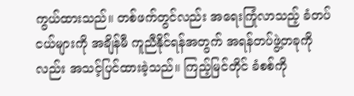ကွယ်ထားသည်။ တစ်ဖက်တွင်လည်း အရေးကြုံလာသည့် ခံတပ်ငယ်များကို အချိန်မီ ကူညီနိုင်ရန်အတွက် အရန်တပ်ဖွဲ့တခုကိုလည်း အသင့်ပြင်ထားခဲ့သည်။ ကြည့်မြင်တိုင် ခံစစ်ကို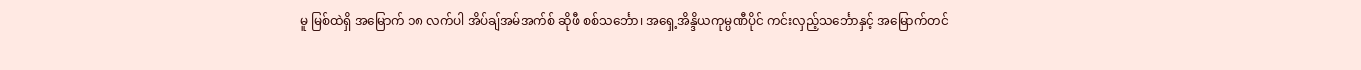မူ မြစ်ထဲရှိ အမြောက် ၁၈ လက်ပါ အိပ်ချ်အမ်အက်စ် ဆိုဖီ စစ်သင်္ဘော၊ အရှေ့အိန္ဒိယကုမ္ပဏီပိုင် ကင်းလှည့်သင်္ဘောနှင့် အမြောက်တင်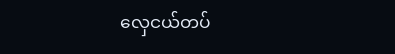လှေငယ်တပ်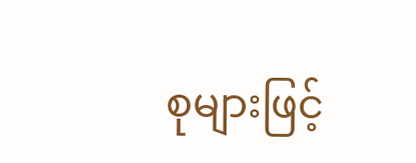စုများဖြင့်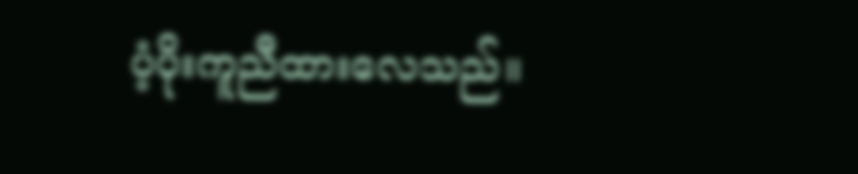ပံ့ပိုးကူညီထားလေသည်။